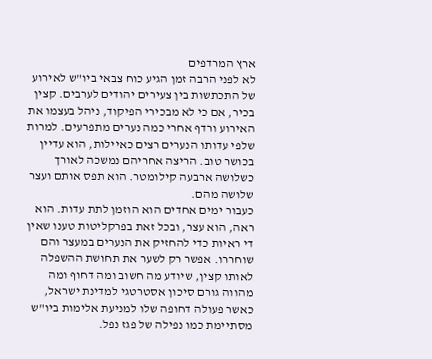ארץ המרדפים
לא לפני הרבה זמן הגיע כוח צבאי ביו"ש לאירוע של התכתשות בין צעירים יהודים לערבים. קצין בכיר, אם כי לא מבכירי הפיקוד, ניהל בעצמו את האירוע ורדף אחרי כמה נערים מתפרעים. למרות שלפי עדותו הנערים רצים כאיילות, הוא עדיין בכושר טוב. הריצה אחריהם נמשכה לאורך כשלושה ארבעה קילומטר. הוא תפס אותם ועצר שלושה מהם.
כעבור ימים אחדים הוא הוזמן לתת עדות. הוא ראה, הוא עצר, ובכל זאת בפרקליטות טענו שאין די ראיות כדי להחזיק את הנערים במעצר והם שוחררו. אפשר רק לשער את תחושת ההשפלה לאותו קצין, שיודע מה חשוב ומה דחוף ומה מהווה גורם סיכון אסטרטגי למדינת ישראל, כאשר פעולה דחופה שלו למניעת אלימות ביו"ש מסתיימת כמו נפילה של פגז נפל.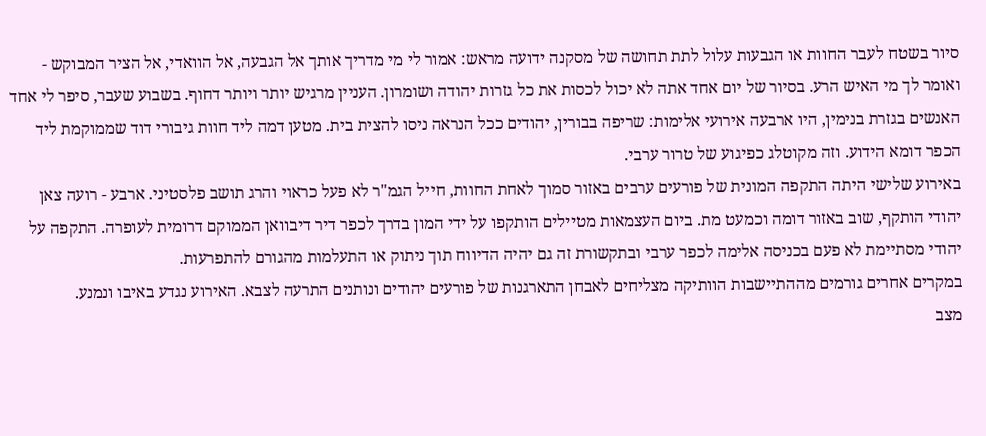סיור בשטח לעבר החוות או הגבעות עלול לתת תחושה של מסקנה ידועה מראש: אמור לי מי מדריך אותך אל הגבעה, אל הוואדי, אל הציר המבוקש - ואומר לך מי האיש הרע. בסיור של יום אחד אתה לא יכול לכסות את כל גזרות יהודה ושומרון. העניין מרגיש יותר ויותר דחוף. בשבוע שעבר, סיפר לי אחד האנשים בגזרת בנימין, היו ארבעה אירועי אלימות: שריפה בבורין, יהודים ככל הנראה ניסו להצית בית. מטען דמה ליד חוות גיבורי דוד שממוקמת ליד הכפר דומא הידוע. וזה מקוטלג כפיגוע של טרור ערבי.
באירוע שלישי היתה התקפה המונית של פורעים ערבים באזור סמוך לאחת החוות, חייל הגמ"ר לא פעל כראוי והרג תושב פלסטיני. ארבע - רועה צאן יהודי הותקף, שוב באזור דומה וכמעט מת. ביום העצמאות מטיילים הותקפו על ידי המון בדרך לכפר דיר דיבוואן הממוקם דרומית לעופרה. התקפה על יהודי מסתיימת לא פעם בכניסה אלימה לכפר ערבי ובתקשורת זה גם יהיה הדיווח תוך ניתוק או התעלמות מהגורם להתפרעות.
במקרים אחרים גורמים מההתיישבות הוותיקה מצליחים לאבחן התארגנות של פורעים יהודים ונותנים התרעה לצבא. האירוע נגדע באיבו ונמנע.
מצב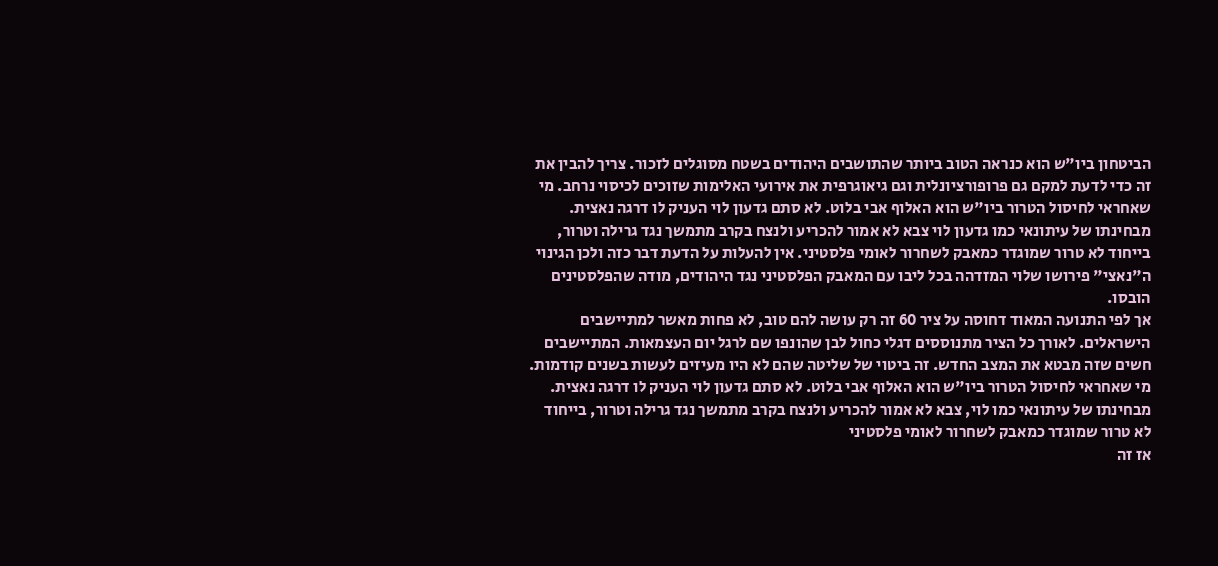הביטחון ביו"ש הוא כנראה הטוב ביותר שהתושבים היהודים בשטח מסוגלים לזכור. צריך להבין את זה כדי לדעת למקם גם פרופורציונלית וגם גיאוגרפית את אירועי האלימות שזוכים לכיסוי נרחב. מי שאחראי לחיסול הטרור ביו"ש הוא האלוף אבי בלוט. לא סתם גדעון לוי העניק לו דרגה נאצית. מבחינתו של עיתונאי כמו גדעון לוי צבא לא אמור להכריע ולנצח בקרב מתמשך נגד גרילה וטרור, בייחוד לא טרור שמוגדר כמאבק לשחרור לאומי פלסטיני. אין להעלות על הדעת דבר כזה ולכן הגינוי ה"נאצי" פירושו שלוי המזדהה בכל ליבו עם המאבק הפלסטיני נגד היהודים, מודה שהפלסטינים הובסו.
אך לפי התנועה המאוד דחוסה על ציר 60 זה רק עושה להם טוב, לא פחות מאשר למתיישבים הישראלים. לאורך כל הציר מתנוססים דגלי כחול לבן שהונפו שם לרגל יום העצמאות. המתיישבים חשים שזה מבטא את המצב החדש. זה ביטוי של שליטה שהם לא היו מעיזים לעשות בשנים קודמות.
מי שאחראי לחיסול הטרור ביו"ש הוא האלוף אבי בלוט. לא סתם גדעון לוי העניק לו דרגה נאצית. מבחינתו של עיתונאי כמו לוי, צבא לא אמור להכריע ולנצח בקרב מתמשך נגד גרילה וטרור, בייחוד לא טרור שמוגדר כמאבק לשחרור לאומי פלסטיני
אז זה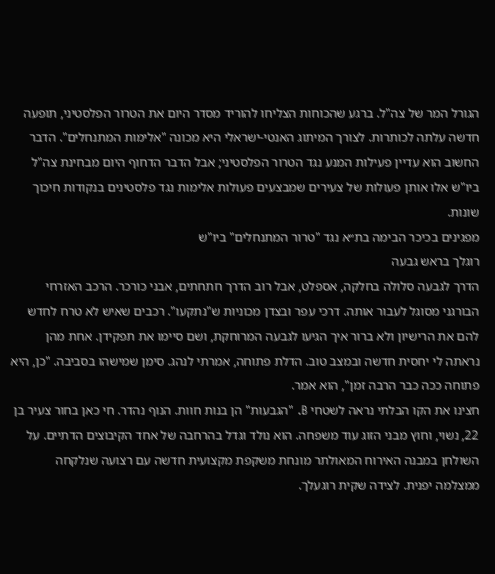הגורל המר של צה"ל. ברגע שהכוחות הצליחו להוריד מסדר היום את הטרור הפלסטיני, תופעה חדשה עלתה לכותרות. לצורך המיתוג האנטי-ישראלי היא מכונה "אלימות המתנחלים". הדבר החשוב הוא עדיין פעילות המנע נגד הטרור הפלסטיני; אבל הדבר הדחוף היום מבחינת צה"ל ביו"ש אלו אותן פעולות של צעירים שמבצעים פעולות אלימות נגד פלסטינים בנקודות חיכוך שונות.
מפגינים בכיכר הבימה בת״א נגד "טרור המתנחלים" ביו"ש
רוגלך בראש גבעה
הדרך לגבעה סלולה בחלקה, אספלט, אבל רוב הדרך חתחתים, אבני כורכר. הרכב האזרחי הבורגני מסוגל לעבור אותה. דרכי עפר ובצדן מכוניות ש"נתקעו". רכבים שאיש לא טרח לחדש להם את הרישיון ולא ברור איך הגיעו לגבעה המרוחקת, ושם סיימו את תפקידן. אחת מהן נראתה לי יחסית חדשה ובמצב טוב. הדלת פתוחה, אמרתי לנהג. סימן שמישהו בסביבה. "כן, היא פתוחה ככה כבר הרבה זמן", הוא אמר.
חצינו את הקו הבלתי נראה לשטחי B. "הגבעות" הן בנות חוות. הנוף נהדר. חי כאן בחור צעיר בן 22, נשוי, וחוץ מבני הזוג עוד משפחה. הוא נולד וגדל בהרחבה של אחד הקיבוצים הדתיים. על השולחן במבנה האירוח המאולתר מונחת משקפת מקצועית חדשה עם רצועה שנלקחה ממצלמה יפנית. לצידה שקית רוגעלך.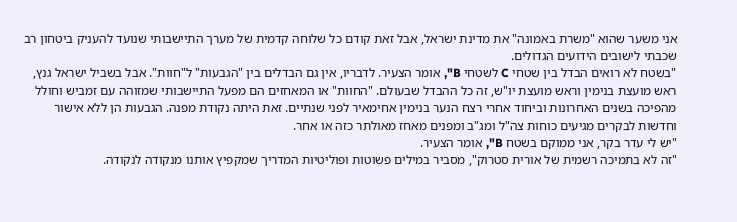אני משער שהוא "משרת באמונה" את מדינת ישראל, אבל זאת קודם כל שלוחה קדמית של מערך התיישבותי שנועד להעניק ביטחון רב שכבתי לישובים הידועים הגדולים.
"בשטח לא רואים הבדל בין שטחי C לשטחי B", אומר הצעיר. לדבריו, אין גם הבדלים בין "הגבעות" ל"חוות". אבל בשביל ישראל גנץ, ראש מועצת בנימין וראש מועצת יו"ש, זה כל ההבדל שבעולם. "החוות" או המאחזים הם מפעל התיישבותי שמזוהה עם זמביש וחולל מהפיכה בשנים האחרונות וביחוד אחרי רצח הנער בנימין אחימאיר לפני שנתיים. זאת היתה נקודת מפנה. הגבעות הן ללא אישור וחדשות לבקרים מגיעים כוחות צה"ל ומג"ב ומפנים מאחז מאולתר כזה או אחר.
"יש לי עדר בקר, אני ממוקם בשטח B", אומר הצעיר.
"זה לא בתמיכה רשמית של אורית סטרוק", מסביר במילים פשוטות ופוליטיות המדריך שמקפיץ אותנו מנקודה לנקודה.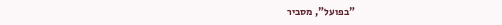"בפועל", מסביר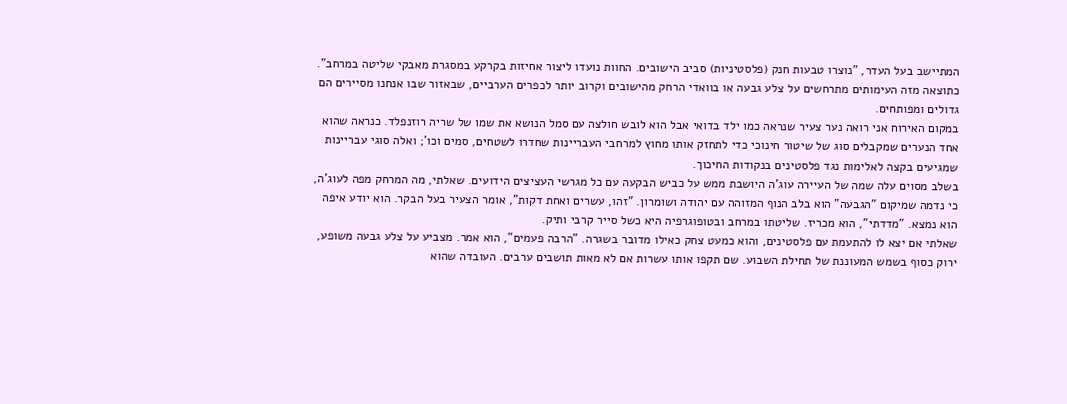המתיישב בעל העדר, "נוצרו טבעות חנק (פלסטיניות) סביב הישובים. החוות נועדו ליצור אחיזות בקרקע במסגרת מאבקי שליטה במרחב". כתוצאה מזה העימותים מתרחשים על צלע גבעה או בוואדי הרחק מהישובים וקרוב יותר לכפרים הערביים, שבאזור שבו אנחנו מסיירים הם גדולים ומפותחים.
במקום האירוח אני רואה נער צעיר שנראה כמו ילד בדואי אבל הוא לובש חולצה עם סמל הנושא את שמו של שריה רוזנפלד. כנראה שהוא אחד הנערים שמקבלים סוג של שיטור חינוכי כדי לתחזק אותו מחוץ למרחבי העבריינות שחדרו לשטחים, סמים וכו'; ואלה סוגי עבריינות שמגיעים בקצה לאלימות נגד פלסטינים בנקודות החיכוך.
בשלב מסוים עלה שמה של העיירה עוג'ה היושבת ממש על כביש הבקעה עם כל מגרשי העציצים הידועים. שאלתי, מה המרחק מפה לעוג'ה, כי נדמה שמיקום "הגבעה" הוא בלב הנוף המזוהה עם יהודה ושומרון. "זהו, עשרים ואחת דקות", אומר הצעיר בעל הבקר. הוא יודע איפה הוא נמצא. "מדדתי", הוא מכריז. שליטתו במרחב ובטופוגרפיה היא כשל סייר קרבי ותיק.
שאלתי אם יצא לו להתעמת עם פלסטינים, והוא כמעט צחק כאילו מדובר בשגרה. "הרבה פעמים", הוא אמר. מצביע על צלע גבעה משופע, ירוק כסוף בשמש המעוננת של תחילת השבוע. שם תקפו אותו עשרות אם לא מאות תושבים ערבים. העובדה שהוא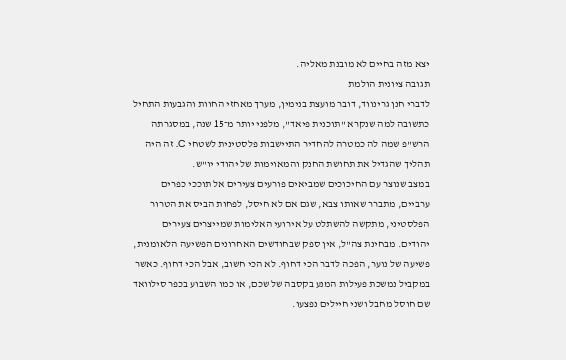יצא מזה בחיים לא מובנת מאליה.
תגובה ציונית הולמת
לדברי חנן גרינווד, דובר מועצת בנימין, מערך מאחזי החוות והגבעות התחיל כתשובה למה שנקרא "תוכנית פיאד", מלפני יותר מ־15 שנה, במסגרתה הרש"פ שמה לה כמטרה להחדיר התיישבות פלסטינית לשטחי C. זה היה תהליך שהגדיל את תחושת החנק והמאוימות של יהודי יו"ש.
במצב שנוצר עם החיכוכים שמביאים פורעים צעירים אל תוככי כפרים ערביים, מתברר שאותו צבא, שגם אם לא חיסל, לפחות הביס את הטרור הפלסטיני, מתקשה להשתלט על אירועי האלימות שמייצרים צעירים יהודים. מבחינת צה"ל, אין ספק שבחודשים האחרונים הפשיעה הלאומנית, פשיעה של נוער, הפכה לדבר הכי דחוף. לא הכי חשוב, אבל הכי דחוף. כאשר במקביל נמשכת פעילות המנע בקסבה של שכם, או כמו השבוע בכפר סילוואד שם חוסל מחבל ושני חיילים נפצעו.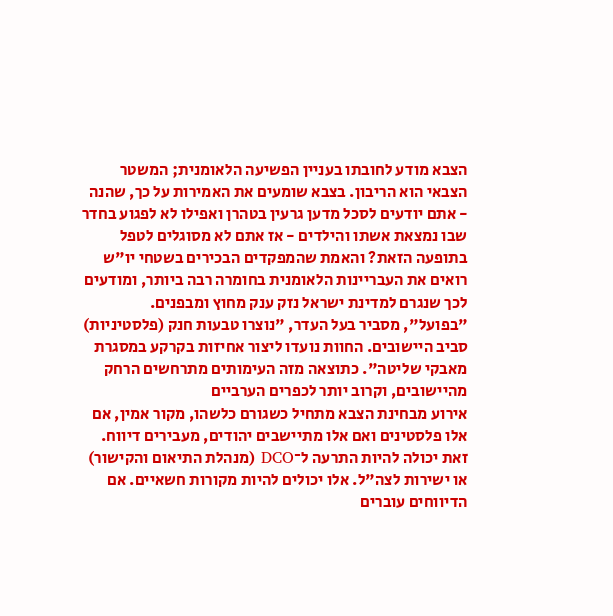הצבא מודע לחובתו בעניין הפשיעה הלאומנית; המשטר הצבאי הוא הריבון. בצבא שומעים את האמירות על כך, שהנה - אתם יודעים לסכל מדען גרעין בטהרן ואפילו לא לפגוע בחדר שבו נמצאת אשתו והילדים - אז אתם לא מסוגלים לטפל בתופעה הזאת? והאמת שהמפקדים הבכירים בשטחי יו"ש רואים את העבריינות הלאומנית בחומרה רבה ביותר, ומודעים לכך שנגרם למדינת ישראל נזק ענק מחוץ ומבפנים.
"בפועל", מסביר בעל העדר, "נוצרו טבעות חנק (פלסטיניות) סביב היישובים. החוות נועדו ליצור אחיזות בקרקע במסגרת מאבקי שליטה". כתוצאה מזה העימותים מתרחשים הרחק מהיישובים, וקרוב יותר לכפרים הערביים
אירוע מבחינת הצבא מתחיל כשגורם כלשהו, מקור אמין, אם אלו פלסטינים ואם אלו מתיישבים יהודים, מעבירים דיווח. זאת יכולה להיות התרעה ל־DCO (מנהלת התיאום והקישור) או ישירות לצה"ל. אלו יכולים להיות מקורות חשאיים. אם הדיווחים עוברים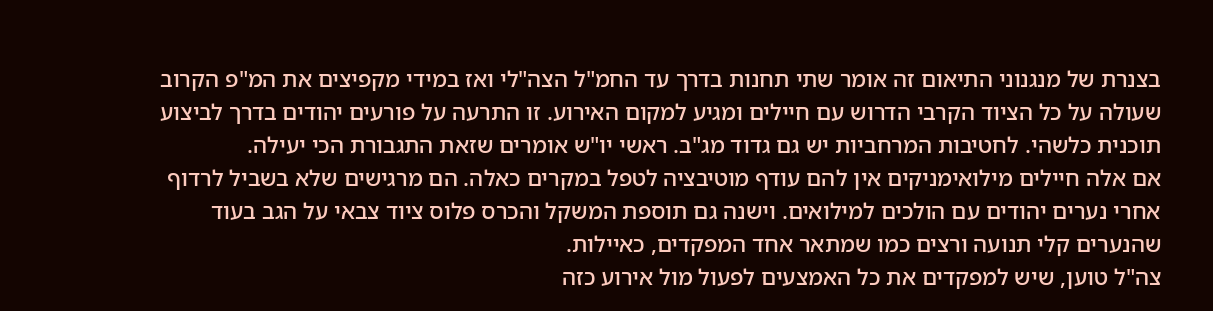בצנרת של מנגנוני התיאום זה אומר שתי תחנות בדרך עד החמ"ל הצה"לי ואז במידי מקפיצים את המ"פ הקרוב שעולה על כל הציוד הקרבי הדרוש עם חיילים ומגיע למקום האירוע. זו התרעה על פורעים יהודים בדרך לביצוע תוכנית כלשהי. לחטיבות המרחביות יש גם גדוד מג"ב. ראשי יו"ש אומרים שזאת התגבורת הכי יעילה.
אם אלה חיילים מילואימניקים אין להם עודף מוטיבציה לטפל במקרים כאלה. הם מרגישים שלא בשביל לרדוף אחרי נערים יהודים עם הולכים למילואים. וישנה גם תוספת המשקל והכרס פלוס ציוד צבאי על הגב בעוד שהנערים קלי תנועה ורצים כמו שמתאר אחד המפקדים, כאיילות.
צה"ל טוען, שיש למפקדים את כל האמצעים לפעול מול אירוע כזה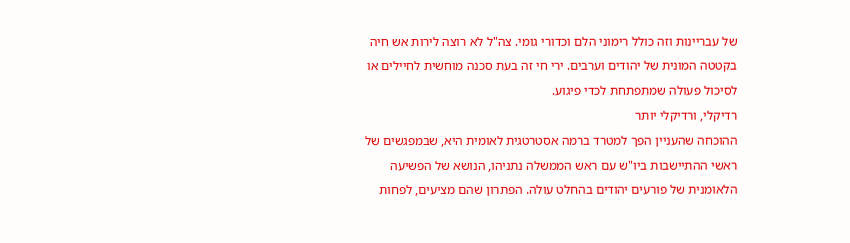של עבריינות וזה כולל רימוני הלם וכדורי גומי. צה"ל לא רוצה לירות אש חיה בקטטה המונית של יהודים וערבים. ירי חי זה בעת סכנה מוחשית לחיילים או לסיכול פעולה שמתפתחת לכדי פיגוע.
רדיקלי, ורדיקלי יותר
ההוכחה שהעניין הפך למטרד ברמה אסטרטגית לאומית היא, שבמפגשים של ראשי ההתיישבות ביו"ש עם ראש הממשלה נתניהו, הנושא של הפשיעה הלאומנית של פורעים יהודים בהחלט עולה. הפתרון שהם מציעים, לפחות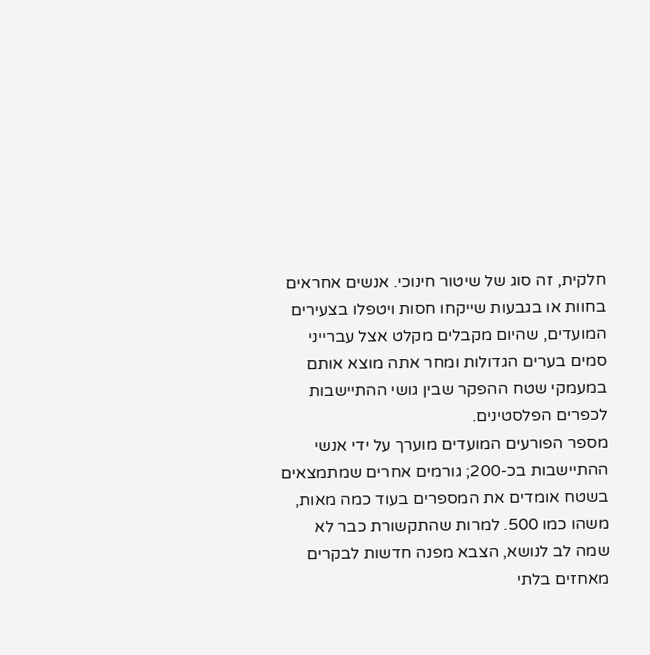חלקית, זה סוג של שיטור חינוכי. אנשים אחראים בחוות או בגבעות שייקחו חסות ויטפלו בצעירים המועדים, שהיום מקבלים מקלט אצל עברייני סמים בערים הגדולות ומחר אתה מוצא אותם במעמקי שטח ההפקר שבין גושי ההתיישבות לכפרים הפלסטינים.
מספר הפורעים המועדים מוערך על ידי אנשי ההתיישבות בכ-200; גורמים אחרים שמתמצאים בשטח אומדים את המספרים בעוד כמה מאות, משהו כמו 500. למרות שהתקשורת כבר לא שמה לב לנושא, הצבא מפנה חדשות לבקרים מאחזים בלתי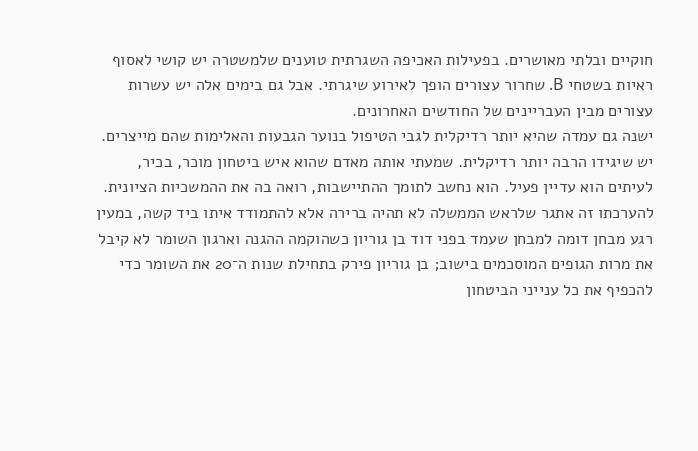חוקיים ובלתי מאושרים. בפעילות האכיפה השגרתית טוענים שלמשטרה יש קושי לאסוף ראיות בשטחי B. שחרור עצורים הופך לאירוע שיגרתי. אבל גם בימים אלה יש עשרות עצורים מבין העבריינים של החודשים האחרונים.
ישנה גם עמדה שהיא יותר רדיקלית לגבי הטיפול בנוער הגבעות והאלימות שהם מייצרים. יש שיגידו הרבה יותר רדיקלית. שמעתי אותה מאדם שהוא איש ביטחון מוכר, בכיר, לעיתים הוא עדיין פעיל. הוא נחשב לתומך ההתיישבות, רואה בה את ההמשכיות הציונית.
להערכתו זה אתגר שלראש הממשלה לא תהיה ברירה אלא להתמודד איתו ביד קשה, במעין רגע מבחן דומה למבחן שעמד בפני דוד בן גוריון כשהוקמה ההגנה וארגון השומר לא קיבל את מרות הגופים המוסכמים בישוב; בן גוריון פירק בתחילת שנות ה־20 את השומר כדי להכפיף את כל ענייני הביטחון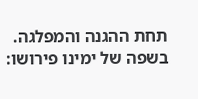תחת ההגנה והמפלגה. בשפה של ימינו פירושו: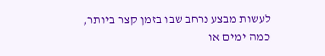לעשות מבצע נרחב שבו בזמן קצר ביותר, כמה ימים או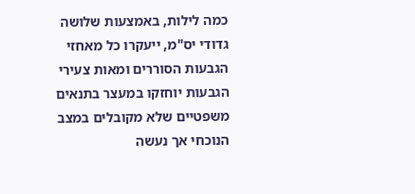כמה לילות, באמצעות שלושה גדודי יס"מ, ייעקרו כל מאחזי הגבעות הסוררים ומאות צעירי הגבעות יוחזקו במעצר בתנאים משפטיים שלא מקובלים במצב הנוכחי אך נעשה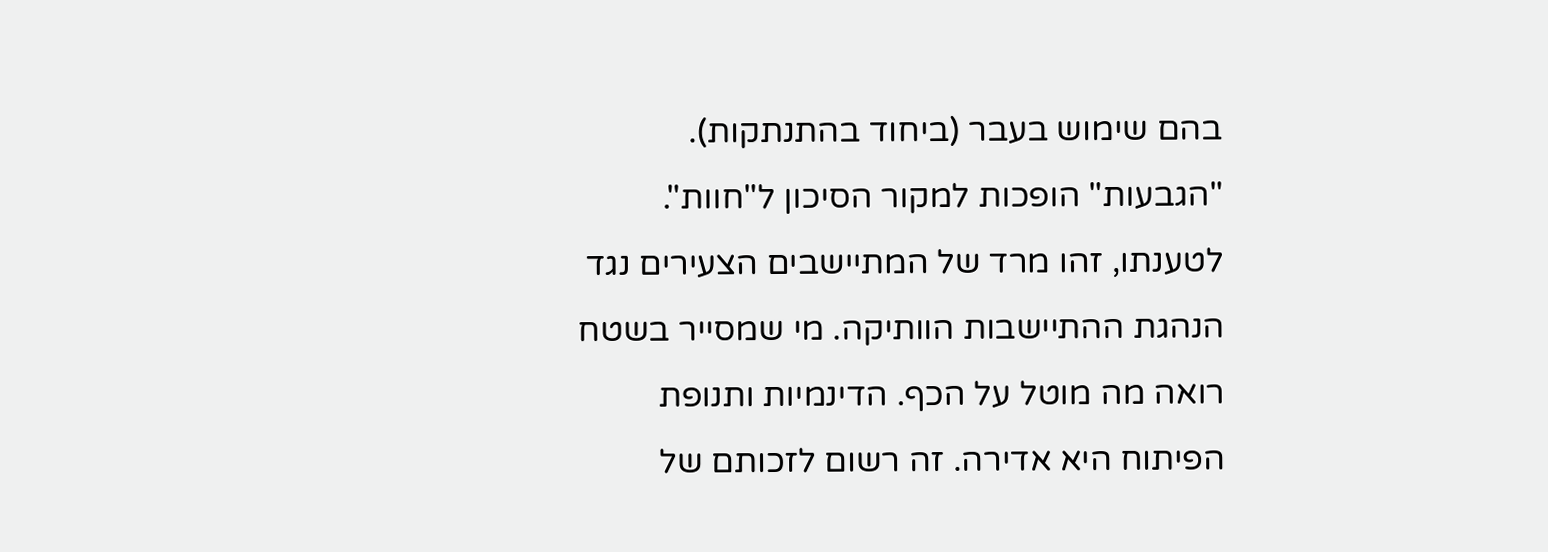בהם שימוש בעבר (ביחוד בהתנתקות). "הגבעות" הופכות למקור הסיכון ל"חוות".
לטענתו, זהו מרד של המתיישבים הצעירים נגד הנהגת ההתיישבות הוותיקה. מי שמסייר בשטח רואה מה מוטל על הכף. הדינמיות ותנופת הפיתוח היא אדירה. זה רשום לזכותם של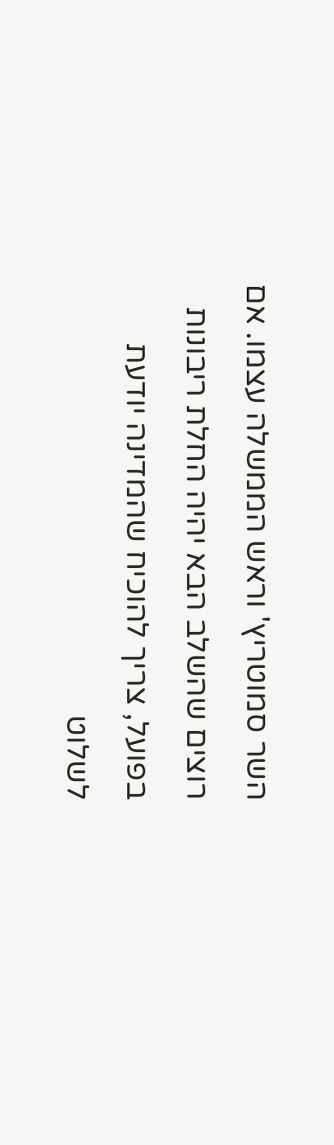השר סמוטריץ' וראש הממשלה עצמו. אם רוצים שהשלב הבא יהיה החלת ריבונות בפועל, צריך להוכיח שהמדינה יודעת לשלוט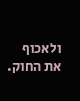ולאכוף את החוק.